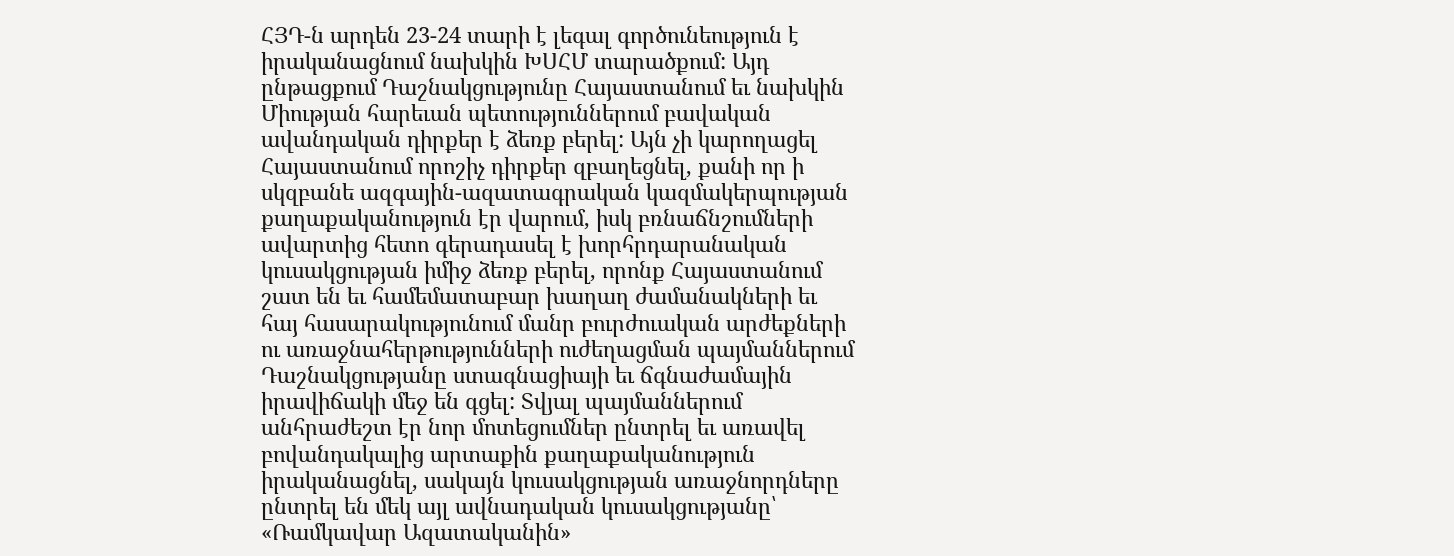ՀՅԴ-ն արդեն 23-24 տարի է լեգալ գործունեություն է իրականացնում նախկին ԽՍՀՄ տարածքում: Այդ ընթացքում Դաշնակցությունը Հայաստանում եւ նախկին Միության հարեւան պետություններում բավական ավանդական դիրքեր է ձեռք բերել: Այն չի կարողացել Հայաստանում որոշիչ դիրքեր զբաղեցնել, քանի որ ի սկզբանե ազգային-ազատագրական կազմակերպության քաղաքականություն էր վարում, իսկ բռնաճնշումների ավարտից հետո գերադասել է խորհրդարանական կուսակցության իմիջ ձեռք բերել, որոնք Հայաստանում շատ են եւ համեմատաբար խաղաղ ժամանակների եւ հայ հասարակությունում մանր բուրժուական արժեքների ու առաջնահերթությունների ուժեղացման պայմաններում Դաշնակցությանը ստագնացիայի եւ ճգնաժամային իրավիճակի մեջ են գցել: Տվյալ պայմաններում անհրաժեշտ էր նոր մոտեցումներ ընտրել եւ առավել բովանդակալից արտաքին քաղաքականություն իրականացնել, սակայն կուսակցության առաջնորդները ընտրել են մեկ այլ ավնադական կուսակցությանը՝ «Ռամկավար Ազատականին»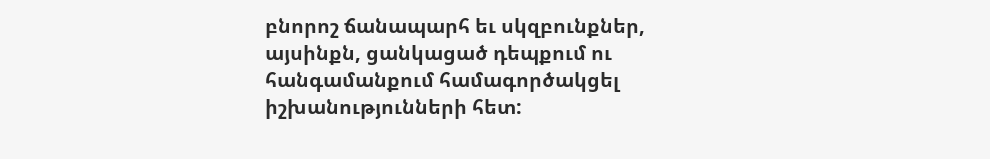բնորոշ ճանապարհ եւ սկզբունքներ, այսինքն, ցանկացած դեպքում ու հանգամանքում համագործակցել իշխանությունների հետ: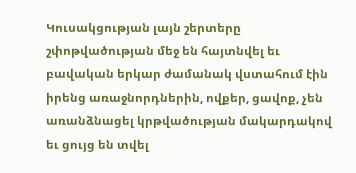Կուսակցության լայն շերտերը շփոթվածության մեջ են հայտնվել եւ բավական երկար ժամանակ վստահում էին իրենց առաջնորդներին, ովքեր, ցավոք, չեն առանձնացել կրթվածության մակարդակով եւ ցույց են տվել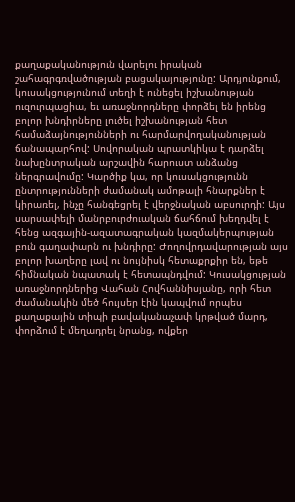քաղաքականություն վարելու իրական շահագրգռվածության բացակայությունը: Արդյունքում, կուսակցությունում տեղի է ունեցել իշխանության ուզուրպացիա, եւ առաջնորդները փորձել են իրենց բոլոր խնդիրները լուծել իշխանության հետ համաձայնությունների ու հարմարվողականության ճանապարհով: Սովորական պրատկիկա է դարձել նախընտրական արշավին հարուստ անձանց ներգրավումը: Կարծիք կա, որ կուսակցությունն ընտրությունների ժամանակ ամոթալի հնարքներ է կիրառել, ինչը հանգեցրել է վերջնական աբսուրդի: Այս սարսափելի մանրբուրժուական ճահճում խեղդվել է հենց ազգային-ազատագրական կազմակերպության բուն գաղափարն ու խնդիրը: Ժողովրդավարության այս բոլոր խաղերը լավ ու նույնիսկ հետաքրքիր են, եթե հիմնական նպատակ է հետապնդվում: Կուսակցության առաջնորդներից Վահան Հովհաննիսյանը, որի հետ ժամանակին մեծ հույսեր էին կապվում որպես քաղաքային տիպի բավականաչափ կրթված մարդ, փորձում է մեղադրել նրանց, ովքեր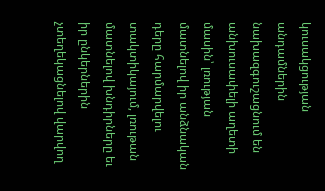կուսակցության անդամներին նախազգուշացնում են անխուսափելի աղետի մասին՝ լռության մատնելով իր անձնական դերը հարմարվելու տակտիկայում, լռութան մատնելով խնդիրները եւ իր ընկերներին չտեղեկացնելով վարվող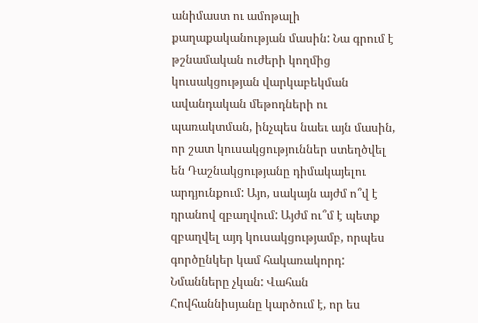անիմաստ ու ամոթալի քաղաքականության մասին: Նա գրում է թշնամական ուժերի կողմից կուսակցության վարկաբեկման ավանդական մեթոդների ու պառակտման, ինչպես նաեւ այն մասին, որ շատ կուսակցություններ ստեղծվել են Դաշնակցությանը դիմակայելու արդյունքում: Այո, սակայն այժմ ո՞վ է դրանով զբաղվում: Այժմ ու՞մ է պետք զբաղվել այդ կուսակցությամբ, որպես գործընկեր կամ հակառակորդ: Նմանները չկան: Վահան Հովհաննիսյանը կարծում է, որ ես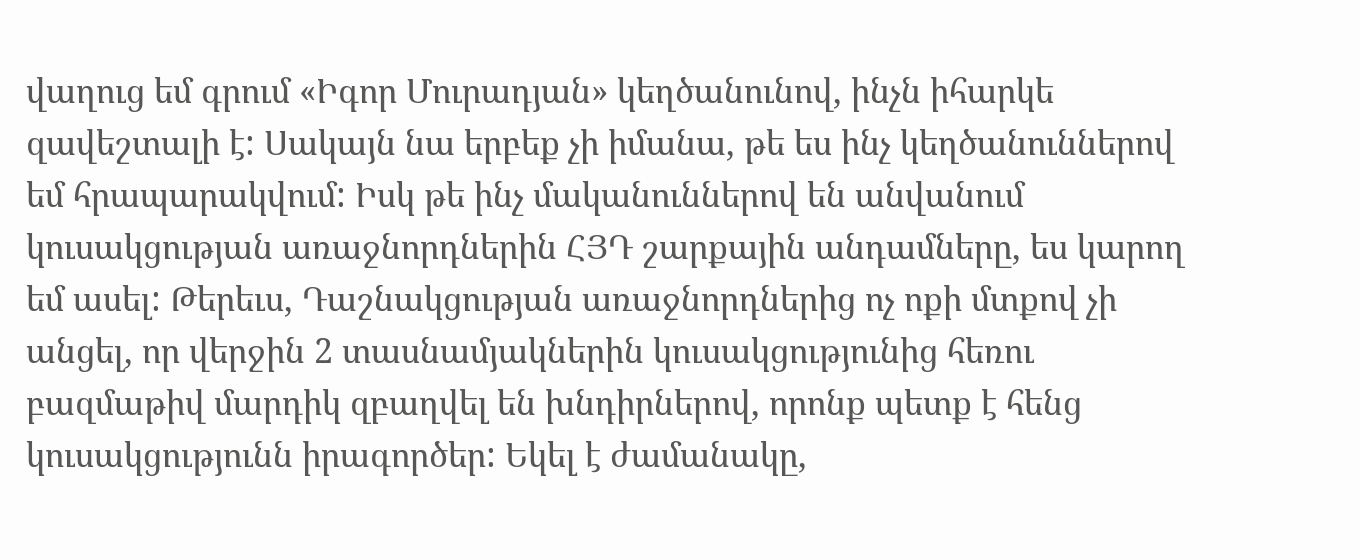վաղուց եմ գրում «Իգոր Մուրադյան» կեղծանունով, ինչն իհարկե զավեշտալի է: Սակայն նա երբեք չի իմանա, թե ես ինչ կեղծանուններով եմ հրապարակվում: Իսկ թե ինչ մականուններով են անվանում կուսակցության առաջնորդներին ՀՅԴ շարքային անդամները, ես կարող եմ ասել: Թերեւս, Դաշնակցության առաջնորդներից ոչ ոքի մտքով չի անցել, որ վերջին 2 տասնամյակներին կուսակցությունից հեռու բազմաթիվ մարդիկ զբաղվել են խնդիրներով, որոնք պետք է հենց կուսակցությունն իրագործեր: Եկել է ժամանակը,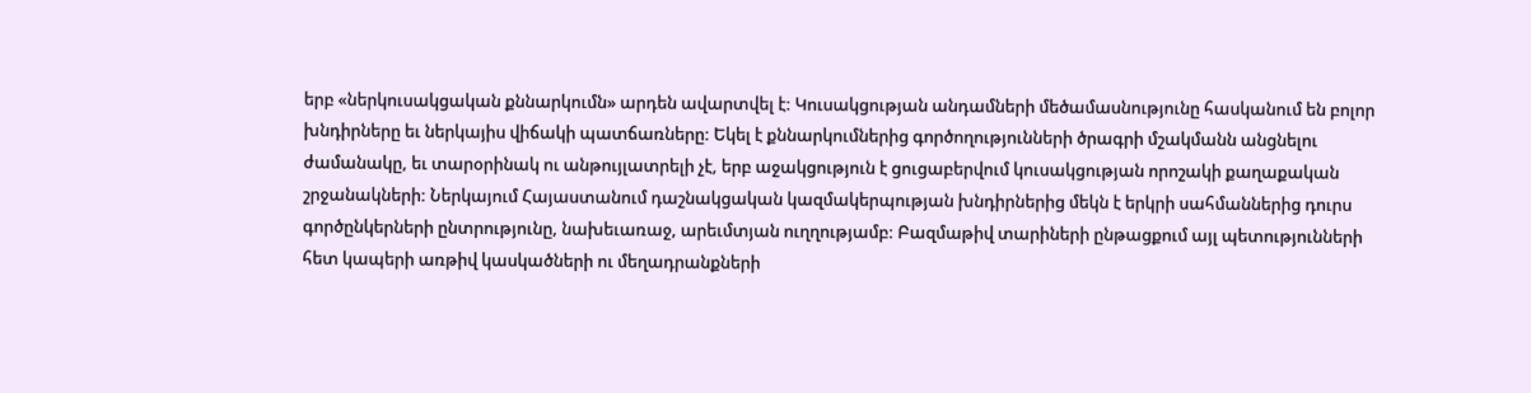երբ «ներկուսակցական քննարկումն» արդեն ավարտվել է: Կուսակցության անդամների մեծամասնությունը հասկանում են բոլոր խնդիրները եւ ներկայիս վիճակի պատճառները: Եկել է քննարկումներից գործողությունների ծրագրի մշակմանն անցնելու ժամանակը, եւ տարօրինակ ու անթույլատրելի չէ, երբ աջակցություն է ցուցաբերվում կուսակցության որոշակի քաղաքական շրջանակների: Ներկայում Հայաստանում դաշնակցական կազմակերպության խնդիրներից մեկն է երկրի սահմաններից դուրս գործընկերների ընտրությունը, նախեւառաջ, արեւմտյան ուղղությամբ: Բազմաթիվ տարիների ընթացքում այլ պետությունների հետ կապերի առթիվ կասկածների ու մեղադրանքների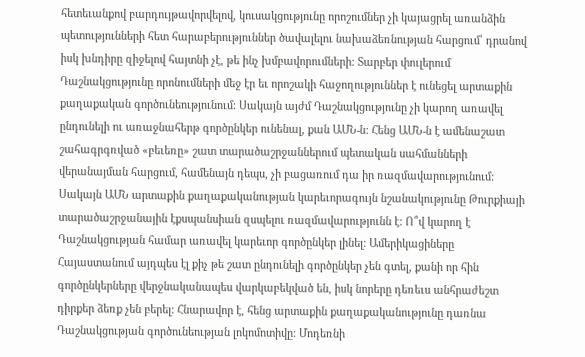հետեւանքով բարդույթավորվելով, կուսակցությունը որոշումներ չի կայացրել առանձին պետությունների հետ հարաբերություններ ծավալելու նախաձեռնության հարցում՝ դրանով իսկ խնդիրը զիջելով հայտնի չէ, թե ինչ խմբավորումների: Տարբեր փուլերում Դաշնակցությունը որոնումների մեջ էր եւ որոշակի հաջողություններ է ունեցել արտաքին քաղաքական գործունեությունում: Սակայն այժմ Դաշնակցությունը չի կարող առավել ընդունելի ու առաջնահերթ գործընկեր ունենալ, քան ԱՄՆ-ն: Հենց ԱՄՆ-ն է ամենաշատ շահագրգռված «բեւեռը» շատ տարածաշրջաններում պետական սահմանների վերանայման հարցում, համենայն դեպս, չի բացառում դա իր ռազմավարությունում: Սակայն ԱՄՆ արտաքին քաղաքականության կարեւորագույն նշանակությունը Թուրքիայի տարածաշրջանային էքսպանսիան զսպելու ռազմավարությունն է: Ո՞վ կարող է Դաշնակցության համար առավել կարեւոր գործընկեր լինել: Ամերիկացիները Հայաստանում այդպես էլ քիչ թե շատ ընդունելի գործընկեր չեն գտել, քանի որ հին գործընկերները վերջնականապես վարկաբեկված են, իսկ նորերը դեռեւս անհրաժեշտ դիրքեր ձեռք չեն բերել: Հնարավոր է, հենց արտաքին քաղաքականությունը դառնա Դաշնակցության գործունեության լոկոմոտիվը: Մոդեռնի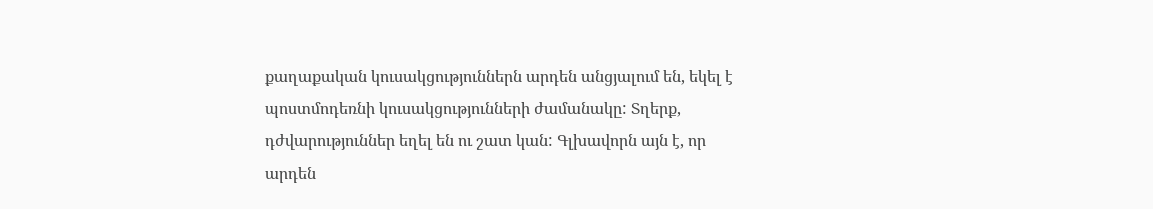քաղաքական կուսակցություններն արդեն անցյալում են, եկել է պոստմոդեռնի կուսակցությունների ժամանակը: Տղերք, դժվարություններ եղել են ու շատ կան: Գլխավորն այն է, որ արդեն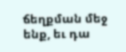ճեղքման մեջ ենք, եւ դա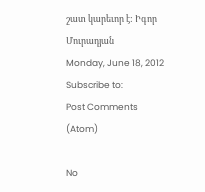շատ կարեւոր է: Իգոր Մուրադյան
Monday, June 18, 2012
Subscribe to:
Post Comments (Atom)

No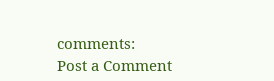comments:
Post a Comment